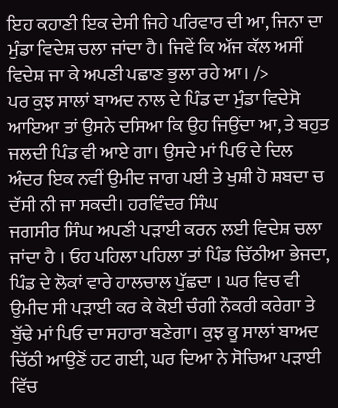ਇਹ ਕਹਾਣੀ ਇਕ ਦੇਸੀ ਜਿਹੇ ਪਰਿਵਾਰ ਦੀ ਆ, ਜਿਨਾ ਦਾ ਮੁੰਡਾ ਵਿਦੇਸ਼ ਚਲਾ ਜਾਂਦਾ ਹੈ। ਜਿਵੇਂ ਕਿ ਅੱਜ ਕੱਲ ਅਸੀਂ ਵਿਦੇਸ਼ ਜਾ ਕੇ ਅਪਣੀ ਪਛਾਣ ਭੁਲਾ ਰਹੇ ਆ। />
ਪਰ ਕੁਝ ਸਾਲਾਂ ਬਾਅਦ ਨਾਲ ਦੇ ਪਿੰਡ ਦਾ ਮੁੰਡਾ ਵਿਦੇਸੋ ਆਇਆ ਤਾਂ ਉਸਨੇ ਦਸਿਆ ਕਿ ਉਹ ਜਿਉਂਦਾ ਆ, ਤੇ ਬਹੁਤ ਜਲਦੀ ਪਿੰਡ ਵੀ ਆਏ ਗਾ। ਉਸਦੇ ਮਾਂ ਪਿਓ ਦੇ ਦਿਲ ਅੰਦਰ ਇਕ ਨਵੀਂ ਉਮੀਦ ਜਾਗ ਪਈ ਤੇ ਖੁਸ਼ੀ ਹੋ ਸ਼ਬਦਾ ਚ ਦੱਸੀ ਨੀ ਜਾ ਸਕਦੀ। ਹਰਵਿੰਦਰ ਸਿੰਘ
ਜਗਸੀਰ ਸਿੰਘ ਅਪਣੀ ਪੜਾਈ ਕਰਨ ਲਈ ਵਿਦੇਸ਼ ਚਲਾ ਜਾਂਦਾ ਹੈ । ਓਹ ਪਹਿਲਾ ਪਹਿਲਾ ਤਾਂ ਪਿੰਡ ਚਿੱਠੀਆ ਭੇਜਦਾ, ਪਿੰਡ ਦੇ ਲੋਕਾਂ ਵਾਰੇ ਹਾਲਚਾਲ ਪੁੱਛਦਾ । ਘਰ ਵਿਚ ਵੀ ਉਮੀਦ ਸੀ ਪੜਾਈ ਕਰ ਕੇ ਕੋਈ ਚੰਗੀ ਨੌਕਰੀ ਕਰੇਗਾ ਤੇ ਬੁੱਢੇ ਮਾਂ ਪਿਓ ਦਾ ਸਹਾਰਾ ਬਣੇਗਾ। ਕੁਝ ਕੂ ਸਾਲਾਂ ਬਾਅਦ ਚਿੱਠੀ ਆਉਣੋਂ ਹਟ ਗਈ, ਘਰ ਦਿਆ ਨੇ ਸੋਚਿਆ ਪੜਾਈ ਵਿੱਚ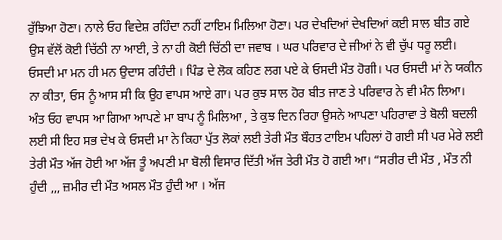ਰੁੱਝਿਆ ਹੋਣਾ। ਨਾਲੇ ਓਹ ਵਿਦੇਸ਼ ਰਹਿੰਦਾ ਨਹੀਂ ਟਾਇਮ ਮਿਲਿਆ ਹੋਣਾ। ਪਰ ਦੇਖਦਿਆਂ ਦੇਖਦਿਆਂ ਕਈ ਸਾਲ ਬੀਤ ਗਏ ਉਸ ਵੱਲੋਂ ਕੋਈ ਚਿੱਠੀ ਨਾ ਆਈ, ਤੇ ਨਾ ਹੀ ਕੋਈ ਚਿੱਠੀ ਦਾ ਜਵਾਬ । ਘਰ ਪਰਿਵਾਰ ਦੇ ਜੀਆਂ ਨੇ ਵੀ ਚੁੱਪ ਧਰੂ ਲਈ। ਓਸਦੀ ਮਾ ਮਨ ਹੀ ਮਨ ਉਦਾਸ ਰਹਿੰਦੀ । ਪਿੰਡ ਦੇ ਲੋਕ ਕਹਿਣ ਲਗ ਪਏ ਕੇ ਓਸਦੀ ਮੌਤ ਹੋਗੀ। ਪਰ ਓਸਦੀ ਮਾਂ ਨੇ ਯਕੀਨ ਨਾ ਕੀਤਾ, ਓਸ ਨੂੰ ਆਸ ਸੀ ਕਿ ਉਹ ਵਾਪਸ ਆਏ ਗਾ। ਪਰ ਕੁਝ ਸਾਲ ਹੋਰ ਬੀਤ ਜਾਣ ਤੇ ਪਰਿਵਾਰ ਨੇ ਵੀ ਮੰਨ ਲਿਆ।
ਅੰਤ ਓਹ ਵਾਪਸ ਆ ਗਿਆ ਆਪਣੇ ਮਾ ਬਾਪ ਨੂੰ ਮਿਲਿਆ , ਤੇ ਕੁਝ ਦਿਨ ਰਿਹਾ ਉਸਨੇ ਆਪਣਾ ਪਹਿਰਾਵਾ ਤੇ ਬੋਲੀ ਬਦਲੀ ਲਈ ਸੀ ਇਹ ਸਭ ਦੇਖ ਕੇ ਓਸਦੀ ਮਾ ਨੇ ਕਿਹਾ ਪੁੱਤ ਲੋਕਾਂ ਲਈ ਤੇਰੀ ਮੌਤ ਬੌਹਤ ਟਾਇਮ ਪਹਿਲਾਂ ਹੋ ਗਈ ਸੀ ਪਰ ਮੇਰੇ ਲਈ ਤੇਰੀ ਮੌਤ ਅੱਜ ਹੋਈ ਆ ਅੱਜ ਤੂੰ ਅਪਣੀ ਮਾ ਬੋਲੀ ਵਿਸਾਰ ਦਿੱਤੀ ਅੱਜ ਤੇਰੀ ਮੌਤ ਹੋ ਗਈ ਆ। “ਸਰੀਰ ਦੀ ਮੌਤ , ਮੌਤ ਨੀ ਹੁੰਦੀ ,,, ਜ਼ਮੀਰ ਦੀ ਮੌਤ ਅਸਲ ਮੌਤ ਹੁੰਦੀ ਆ । ਅੱਜ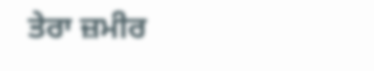ਤੇਰਾ ਜ਼ਮੀਰ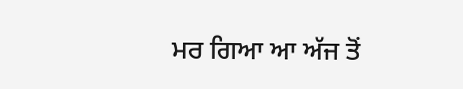ਮਰ ਗਿਆ ਆ ਅੱਜ ਤੋਂ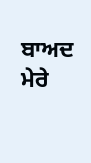ਬਾਅਦ ਮੇਰੇ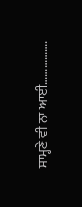ਸਾਮ੍ਹਣੇ ਵੀ ਨਾ ਆਈ…………….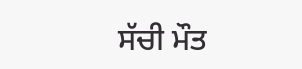ਸੱਚੀ ਮੌਤ